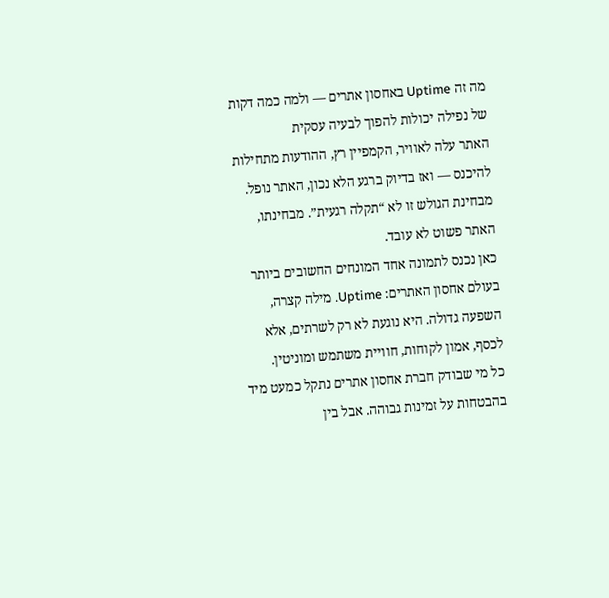מה זה Uptime באחסון אתרים — ולמה כמה דקות של נפילה יכולות להפוך לבעיה עסקית
האתר עלה לאוויר, הקמפיין רץ, ההודעות מתחילות להיכנס — ואז בדיוק ברגע הלא נכון, האתר נופל. מבחינת הגולש זו לא “תקלה רגעית”. מבחינתו, האתר פשוט לא עובד.
כאן נכנס לתמונה אחד המונחים החשובים ביותר בעולם אחסון האתרים: Uptime. מילה קצרה, השפעה גדולה. היא נוגעת לא רק לשרתים, אלא לכסף, אמון לקוחות, חוויית משתמש ומוניטין.
כל מי שבודק חברת אחסון אתרים נתקל כמעט מיד בהבטחות על זמינות גבוהה. אבל בין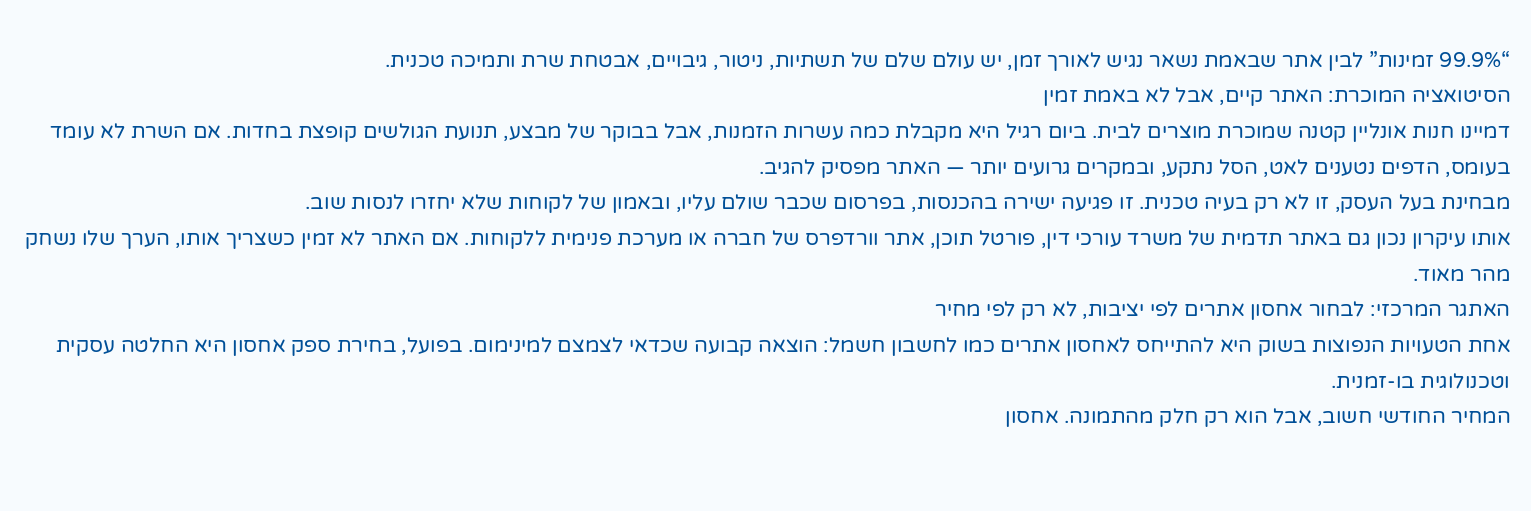“99.9% זמינות” לבין אתר שבאמת נשאר נגיש לאורך זמן, יש עולם שלם של תשתיות, ניטור, גיבויים, אבטחת שרת ותמיכה טכנית.
הסיטואציה המוכרת: האתר קיים, אבל לא באמת זמין
דמיינו חנות אונליין קטנה שמוכרת מוצרים לבית. ביום רגיל היא מקבלת כמה עשרות הזמנות, אבל בבוקר של מבצע, תנועת הגולשים קופצת בחדות. אם השרת לא עומד בעומס, הדפים נטענים לאט, הסל נתקע, ובמקרים גרועים יותר — האתר מפסיק להגיב.
מבחינת בעל העסק, זו לא רק בעיה טכנית. זו פגיעה ישירה בהכנסות, בפרסום שכבר שולם עליו, ובאמון של לקוחות שלא יחזרו לנסות שוב.
אותו עיקרון נכון גם באתר תדמית של משרד עורכי דין, פורטל תוכן, אתר וורדפרס של חברה או מערכת פנימית ללקוחות. אם האתר לא זמין כשצריך אותו, הערך שלו נשחק מהר מאוד.
האתגר המרכזי: לבחור אחסון אתרים לפי יציבות, לא רק לפי מחיר
אחת הטעויות הנפוצות בשוק היא להתייחס לאחסון אתרים כמו לחשבון חשמל: הוצאה קבועה שכדאי לצמצם למינימום. בפועל, בחירת ספק אחסון היא החלטה עסקית וטכנולוגית בו-זמנית.
המחיר החודשי חשוב, אבל הוא רק חלק מהתמונה. אחסון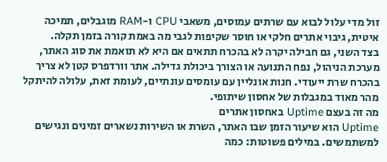זול מדי עלול לבוא עם שרתים עמוסים, משאבי CPU ו-RAM מוגבלים, תמיכה איטית, גיבוי אתרים חלקי או חוסר שקיפות לגבי מה באמת קורה בזמן תקלה.
בצד השני, גם חבילה יקרה לא בהכרח תתאים אם היא לא תואמת את סוג האתר, מערכת הניהול, נפח התנועה או הצורך ביכולת גדילה. אתר וורדפרס קטן לא צריך בהכרח שרת ייעודי. חנות אונליין עם עומסים עונתיים, לעומת זאת, עלולה להיתקל מהר מאוד במגבלות של אחסון שיתופי.
מה זה בעצם Uptime באחסון אתרים
Uptime הוא שיעור הזמן שבו האתר, השרת או השירות נשארים זמינים ונגישים למשתמשים. במילים פשוטות: כמה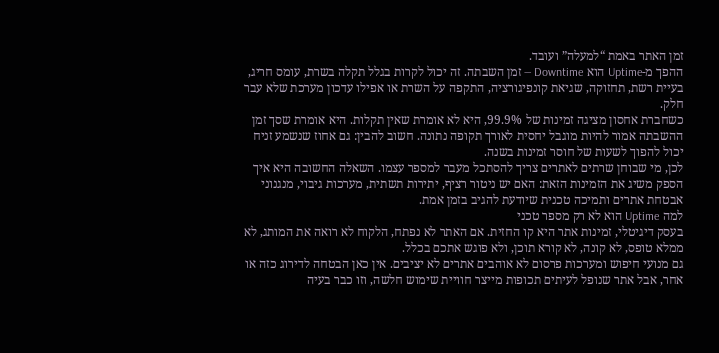זמן האתר באמת “למעלה” ועובד.
ההפך מ-Uptime הוא Downtime — זמן השבתה. זה יכול לקרות בגלל תקלה בשרת, עומס חריג, בעיית רשת, תחזוקה, שגיאת קונפיגורציה, התקפה על השרת או אפילו עדכון מערכת שלא עבר חלק.
כשחברת אחסון מציגה זמינות של 99.9%, היא לא אומרת שאין תקלות. היא אומרת שסך זמן ההשבתה אמור להיות מוגבל יחסית לאורך תקופה נתונה. חשוב להבין: גם אחוז שנשמע זניח יכול להפוך לשעות של חוסר זמינות בשנה.
לכן, מי שבוחן שרתים לאתרים צריך להסתכל מעבר למספר עצמו. השאלה החשובה היא איך הספק משיג את הזמינות הזאת: האם יש ניטור רציף, יתירות תשתית, מערכות גיבוי, מנגנוני אבטחת אתרים ותמיכה טכנית שיודעת להגיב בזמן אמת.
למה Uptime הוא לא רק מספר טכני
בעסק דיגיטלי, זמינות אתר היא קו החזית. אם האתר לא נפתח, הלקוח לא רואה את המותג, לא ממלא טופס, לא קונה, לא קורא תוכן, ולא פוגש אתכם בכלל.
גם מנועי חיפוש ומערכות פרסום לא אוהבים אתרים לא יציבים. אין כאן הבטחה לדירוג כזה או אחר, אבל אתר שנופל לעיתים תכופות מייצר חוויית שימוש חלשה, וזו כבר בעיה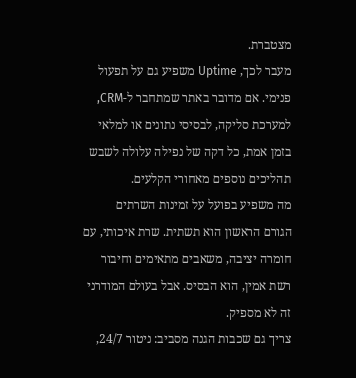מצטברת.
מעבר לכך, Uptime משפיע גם על תפעול פנימי. אם מדובר באתר שמתחבר ל-CRM, למערכת סליקה, לבסיסי נתונים או למלאי בזמן אמת, כל דקה של נפילה עלולה לשבש תהליכים נוספים מאחורי הקלעים.
מה משפיע בפועל על זמינות השרתים
הגורם הראשון הוא תשתית. שרת איכותי, עם חומרה יציבה, משאבים מתאימים וחיבור רשת אמין, הוא הבסיס. אבל בעולם המודרני זה לא מספיק.
צריך גם שכבות הגנה מסביב: ניטור 24/7,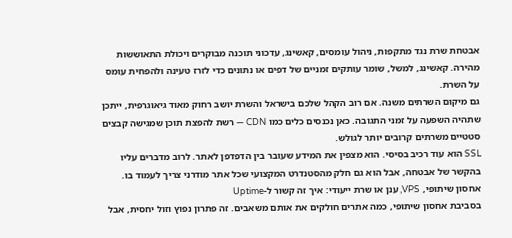אבטחת שרת נגד מתקפות, ניהול עומסים, קאשינג, עדכוני תוכנה מבוקרים ויכולת התאוששות מהירה. קאשינג, למשל, שומר עותקים זמניים של דפים או נתונים כדי לזרז טעינה ולהפחית עומס על השרת.
גם מיקום השרתים משנה. אם רוב הקהל שלכם בישראל והשרת יושב רחוק מאוד גיאוגרפית, ייתכן שתהיה השפעה על זמני התגובה. כאן נכנסים כלים כמו CDN — רשת להפצת תוכן שמגישה קבצים סטטיים משרתים קרובים יותר לגולש.
SSL הוא עוד רכיב בסיסי. הוא מצפין את המידע שעובר בין הדפדפן לאתר. לרוב מדברים עליו בהקשר של אבטחה, אבל הוא גם חלק מהסטנדרט המקצועי שכל אתר מודרני צריך לעמוד בו.
אחסון שיתופי, VPS, ענן או שרת ייעודי: איך זה קשור ל-Uptime
בסביבת אחסון שיתופי, כמה אתרים חולקים את אותם משאבים. זה פתרון נפוץ וזול יחסית, אבל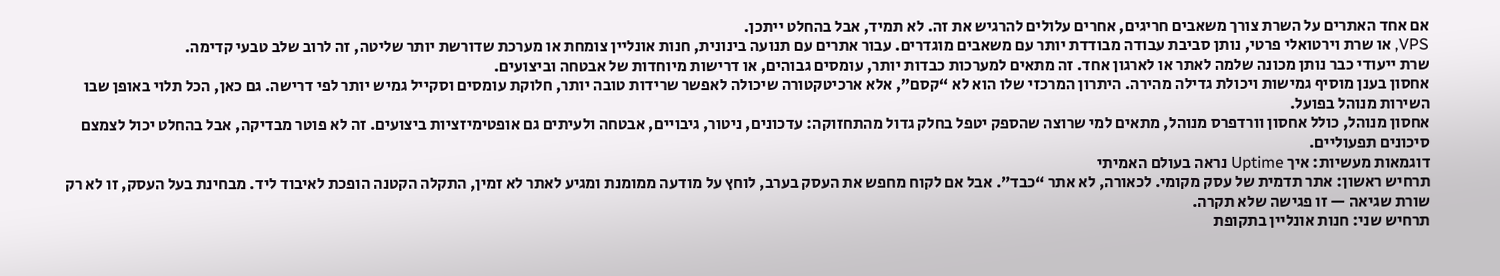אם אחד האתרים על השרת צורך משאבים חריגים, אחרים עלולים להרגיש את זה. לא תמיד, אבל בהחלט ייתכן.
VPS, או שרת וירטואלי פרטי, נותן סביבת עבודה מבודדת יותר עם משאבים מוגדרים. עבור אתרים עם תנועה בינונית, חנות אונליין צומחת או מערכת שדורשת יותר שליטה, זה לרוב שלב טבעי קדימה.
שרת ייעודי כבר נותן מכונה שלמה לאתר או לארגון אחד. זה מתאים למערכות כבדות יותר, עומסים גבוהים, או דרישות מיוחדות של אבטחה וביצועים.
אחסון בענן מוסיף גמישות ויכולת גדילה מהירה. היתרון המרכזי שלו הוא לא “קסם”, אלא ארכיטקטורה שיכולה לאפשר שרידות טובה יותר, חלוקת עומסים וסקייל גמיש יותר לפי דרישה. גם כאן, הכל תלוי באופן שבו השירות מנוהל בפועל.
אחסון מנוהל, כולל אחסון וורדפרס מנוהל, מתאים למי שרוצה שהספק יטפל בחלק גדול מהתחזוקה: עדכונים, ניטור, גיבויים, אבטחה ולעיתים גם אופטימיזציות ביצועים. זה לא פוטר מבדיקה, אבל בהחלט יכול לצמצם סיכונים תפעוליים.
דוגמאות מעשיות: איך Uptime נראה בעולם האמיתי
תרחיש ראשון: אתר תדמית של עסק מקומי. לכאורה, לא אתר “כבד”. אבל אם לקוח מחפש את העסק בערב, לוחץ על מודעה ממומנת ומגיע לאתר לא זמין, התקלה הקטנה הופכת לאיבוד ליד. מבחינת בעל העסק, זו לא רק שורת שגיאה — זו פגישה שלא תקרה.
תרחיש שני: חנות אונליין בתקופת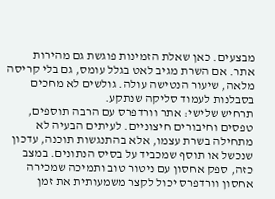מבצעים. כאן שאלת הזמינות פוגשת גם מהירות אתר. אם השרת מגיב לאט בגלל עומס, גם בלי קריסה מלאה, שיעור הנטישה עולה. גולשים לא מחכים בסבלנות לעמוד סליקה שנתקע.
תרחיש שלישי: אתר וורדפרס עם הרבה תוספים, טפסים וחיבורים חיצוניים. לעיתים הבעיה לא מתחילה בשרת עצמו, אלא בהתנגשות תוכנה, עדכון שנכשל או תוסף שמכביד על בסיס הנתונים. במצב כזה, ספק אחסון עם ניטור טוב ותמיכה שמכירה אחסון וורדפרס יכול לקצר משמעותית את זמן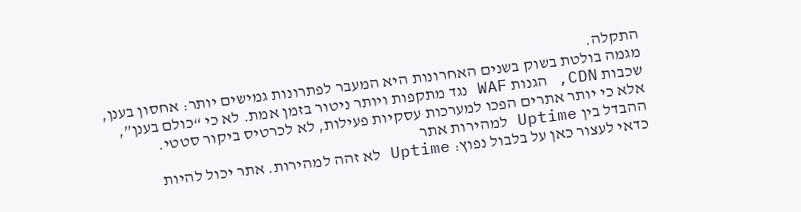התקלה.
מגמה בולטת בשוק בשנים האחרונות היא המעבר לפתרונות גמישים יותר: אחסון בענן, שכבות CDN, הגנות WAF נגד מתקפות ויותר ניטור בזמן אמת. לא כי “כולם בענן”, אלא כי יותר אתרים הפכו למערכות עסקיות פעילות, לא לכרטיס ביקור סטטי.
ההבדל בין Uptime למהירות אתר
כדאי לעצור כאן על בלבול נפוץ: Uptime לא זהה למהירות. אתר יכול להיות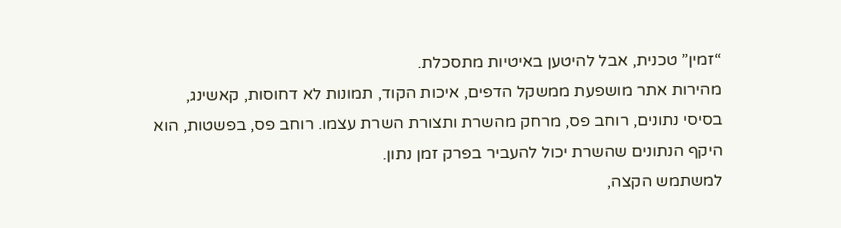“זמין” טכנית, אבל להיטען באיטיות מתסכלת.
מהירות אתר מושפעת ממשקל הדפים, איכות הקוד, תמונות לא דחוסות, קאשינג, בסיסי נתונים, רוחב פס, מרחק מהשרת ותצורת השרת עצמו. רוחב פס, בפשטות, הוא היקף הנתונים שהשרת יכול להעביר בפרק זמן נתון.
למשתמש הקצה,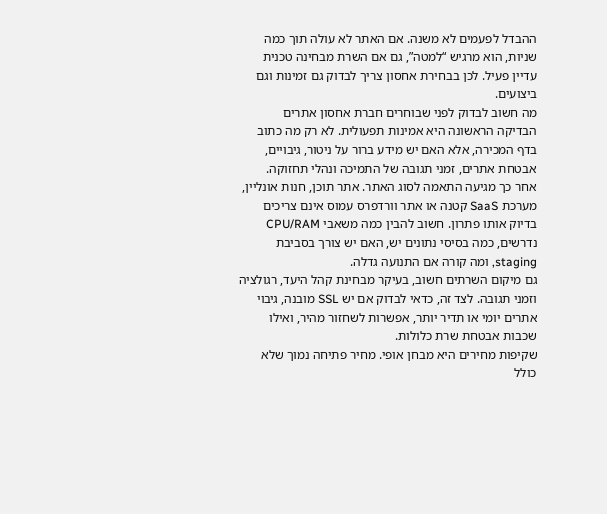ההבדל לפעמים לא משנה. אם האתר לא עולה תוך כמה שניות, הוא מרגיש “למטה”, גם אם השרת מבחינה טכנית עדיין פעיל. לכן בבחירת אחסון צריך לבדוק גם זמינות וגם ביצועים.
מה חשוב לבדוק לפני שבוחרים חברת אחסון אתרים
הבדיקה הראשונה היא אמינות תפעולית. לא רק מה כתוב בדף המכירה, אלא האם יש מידע ברור על ניטור, גיבויים, אבטחת אתרים, זמני תגובה של התמיכה ונהלי תחזוקה.
אחר כך מגיעה התאמה לסוג האתר. אתר תוכן, חנות אונליין, מערכת SaaS קטנה או אתר וורדפרס עמוס אינם צריכים בדיוק אותו פתרון. חשוב להבין כמה משאבי CPU/RAM נדרשים, כמה בסיסי נתונים יש, האם יש צורך בסביבת staging, ומה קורה אם התנועה גדלה.
גם מיקום השרתים חשוב, בעיקר מבחינת קהל היעד, רגולציה וזמני תגובה. לצד זה, כדאי לבדוק אם יש SSL מובנה, גיבוי אתרים יומי או תדיר יותר, אפשרות לשחזור מהיר, ואילו שכבות אבטחת שרת כלולות.
שקיפות מחירים היא מבחן אופי. מחיר פתיחה נמוך שלא כולל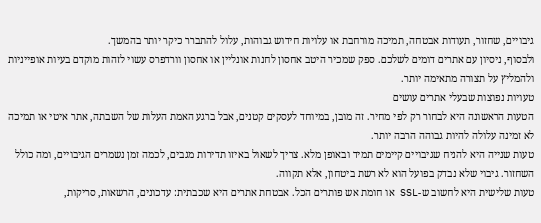גיבויים, שחזור, תעודות אבטחה, תמיכה מורחבת או עלויות חידוש גבוהות, עלול להתברר כיקר יותר בהמשך.
ולבסוף, ניסיון עם אתרים דומים לשלכם. ספק שמכיר היטב אחסון לחנות אונליין או אחסון וורדפרס עשוי לזהות מוקדם בעיות אופייניות ולהמליץ על תצורה מתאימה יותר.
טעויות נפוצות שבעלי אתרים עושים
הטעות הראשונה היא לבחור רק לפי מחיר. זה מובן, במיוחד לעסקים קטנים, אבל ברגע האמת העלות של השבתה, אתר איטי או תמיכה לא זמינה עלולה להיות גבוהה הרבה יותר.
טעות שנייה היא להניח שגיבויים קיימים תמיד ובאופן מלא. צריך לשאול באיזו תדירות מגבים, לכמה זמן נשמרים הגיבויים, ומה כולל השחזור. גיבוי שלא נבדק בפועל הוא לא רשת ביטחון, אלא תקווה.
טעות שלישית היא לחשוב ש-SSL או חומת אש פותרים הכל. אבטחת אתרים היא שכבתית: עדכונים, הרשאות, סריקות,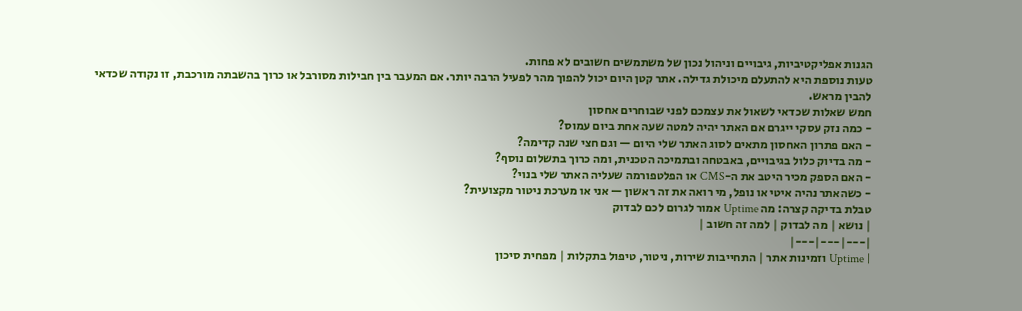הגנות אפליקטיביות, גיבויים וניהול נכון של משתמשים חשובים לא פחות.
טעות נוספת היא להתעלם מיכולת גדילה. אתר קטן היום יכול להפוך מהר לפעיל הרבה יותר. אם המעבר בין חבילות מסורבל או כרוך בהשבתה מורכבת, זו נקודה שכדאי להבין מראש.
חמש שאלות שכדאי לשאול את עצמכם לפני שבוחרים אחסון
- כמה נזק עסקי ייגרם אם האתר יהיה למטה שעה אחת ביום עמוס?
- האם פתרון האחסון מתאים לסוג האתר שלי היום — וגם חצי שנה קדימה?
- מה בדיוק כלול בגיבויים, באבטחה ובתמיכה הטכנית, ומה כרוך בתשלום נוסף?
- האם הספק מכיר היטב את ה-CMS או הפלטפורמה שעליה האתר שלי בנוי?
- כשהאתר נהיה איטי או נופל, מי רואה את זה ראשון — אני או מערכת ניטור מקצועית?
טבלת בדיקה קצרה: מה Uptime אמור לגרום לכם לבדוק
| נושא | מה לבדוק | למה זה חשוב |
|---|---|---|
| Uptime וזמינות אתר | התחייבות שירות, ניטור, טיפול בתקלות | מפחית סיכון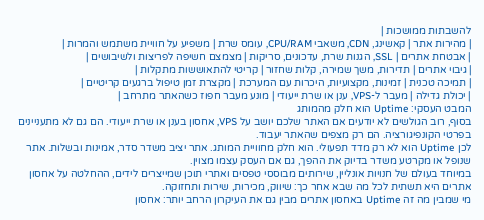להשבתות ממושכות |
| מהירות אתר | קאשינג, CDN, משאבי CPU/RAM, עומס שרת | משפיע על חוויית משתמש והמרות |
| אבטחת אתרים | SSL, הגנות שרת, עדכונים, סריקות | מצמצם חשיפה לפריצות ולשיבושים |
| גיבוי אתרים | תדירות, משך שמירה, קלות שחזור | קריטי להתאוששות מתקלות |
| תמיכה טכנית | זמינות, מקצועיות, היכרות עם המערכת | מקצרת זמן טיפול ברגעים קריטיים |
| יכולת גדילה | מעבר ל-VPS, ענן או שרת ייעודי | מונע מעבר חפוז כשהאתר מתרחב |
המבט העסקי: Uptime הוא חלק מהמותג
בסוף, רוב הגולשים לא יודעים אם האתר שלכם יושב על VPS, אחסון בענן או שרת ייעודי. הם גם לא מתעניינים בפרטי הקונפיגורציה. הם רק מצפים שהאתר יעבוד.
לכן Uptime הוא לא רק מדד תפעולי. הוא חלק מחוויית המותג. אתר יציב משדר סדר, אמינות ובשלות. אתר שנופל או מקרטע משדר בדיוק את ההפך, גם אם העסק עצמו מצוין.
במיוחד בעולם של חנויות אונליין, שירותים מבוססי טפסים ואתרי תוכן שמייצרים לידים, ההחלטה על אחסון אתרים היא תשתית לכל מה שבא אחר כך: שיווק, מכירות, שירות ותחזוקה.
מי שמבין מה זה Uptime באחסון אתרים מבין גם את העיקרון הרחב יותר: אחסון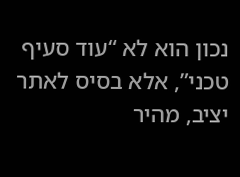נכון הוא לא “עוד סעיף טכני”, אלא בסיס לאתר יציב, מהיר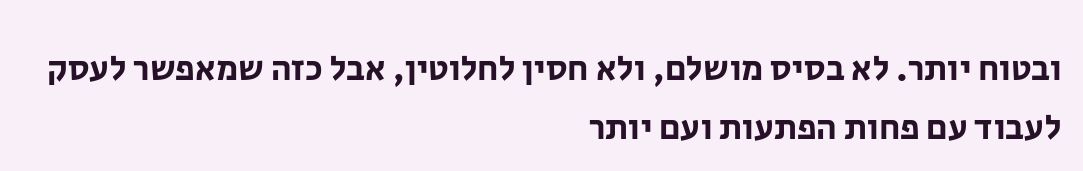ובטוח יותר. לא בסיס מושלם, ולא חסין לחלוטין, אבל כזה שמאפשר לעסק לעבוד עם פחות הפתעות ועם יותר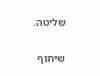שליטה.

שיתוף